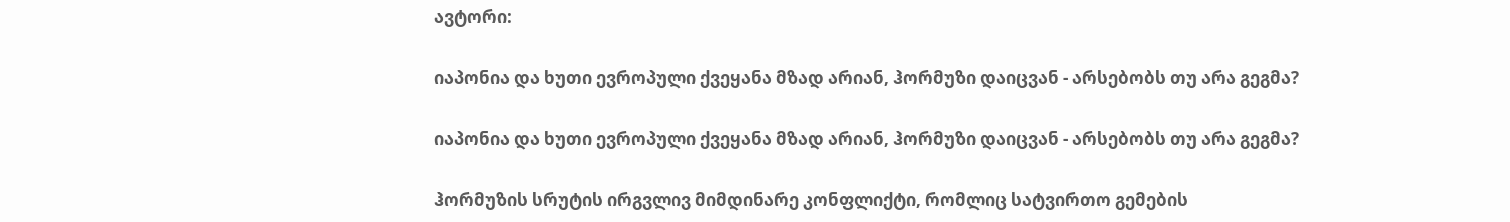ავტორი:

იაპონია და ხუთი ევროპული ქვეყანა მზად არიან, ჰორმუზი დაიცვან - არსებობს თუ არა გეგმა?

იაპონია და ხუთი ევროპული ქვეყანა მზად არიან, ჰორმუზი დაიცვან - არსებობს თუ არა გეგმა?

ჰორმუზის სრუტის ირგვლივ მიმდინარე კონფლიქტი, რომლიც სატვირთო გემების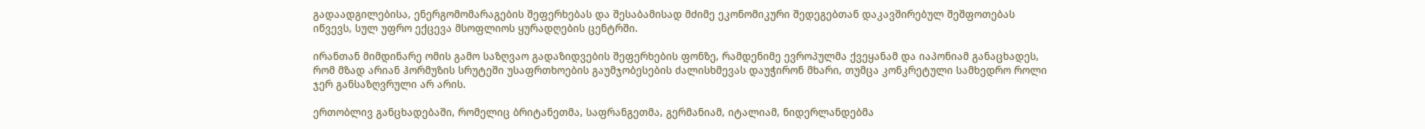გადაადგილებისა, ენერგომომარაგების შეფერხებას და შესაბამისად მძიმე ეკონომიკური შედეგებთან დაკავშირებულ შეშფოთებას იწვევს, სულ უფრო ექცევა მსოფლიოს ყურადღების ცენტრში.

ირანთან მიმდინარე ომის გამო საზღვაო გადაზიდვების შეფერხების ფონზე, რამდენიმე ევროპულმა ქვეყანამ და იაპონიამ განაცხადეს, რომ მზად არიან ჰორმუზის სრუტეში უსაფრთხოების გაუმჯობესების ძალისხმევას დაუჭირონ მხარი, თუმცა კონკრეტული სამხედრო როლი ჯერ განსაზღვრული არ არის.

ერთობლივ განცხადებაში, რომელიც ბრიტანეთმა, საფრანგეთმა, გერმანიამ, იტალიამ, ნიდერლანდებმა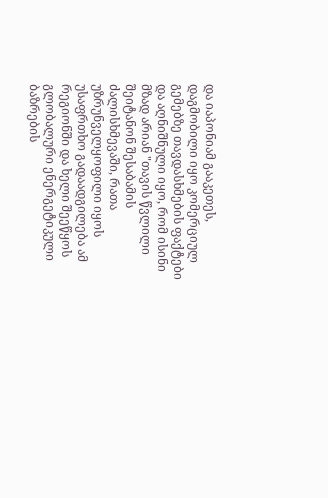და იაპონიამ გააკეთეს, დაგმობილი იყო კომერციულ გემებზე თავდასხმების ფაქტები და აღნიშნული იყო, რომ ისინი მზად არიან "თავის წვლილი შეიტანონ შესაბამის ძალისხმევაში, რათა უზრუნველყოფილი იყოს უსაფრთხო გადაადგილება ამ რეგიონში და ხელი შეეწყოს გლობალური ენერგეტიკული ბაზრების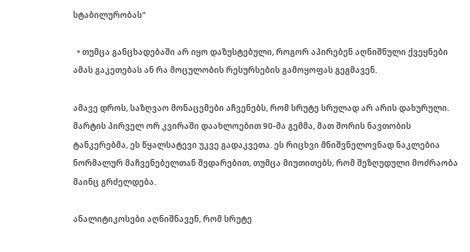სტაბილურობას"

  • თუმცა განცხადებაში არ იყო დაზუსტებული, როგორ აპირებენ აღნიშნული ქვეყნები ამას გაკეთებას ან რა მოცულობის რესურსების გამოყოფას გეგმავენ.

ამავე დროს, საზღვაო მონაცემები აჩვენებს, რომ სრუტე სრულად არ არის დახურული. მარტის პირველ ორ კვირაში დაახლოებით 90-მა გემმა, მათ შორის ნავთობის ტანკერებმა, ეს წყალსატევი უკვე გადაკვეთა. ეს რიცხვი მნიშვნელოვნად ნაკლებია ნორმალურ მაჩვენებელთან შედარებით, თუმცა მიუთითებს, რომ შეზღუდული მოძრაობა მაინც გრძელდება.

ანალიტიკოსები აღნიშნავენ, რომ სრუტე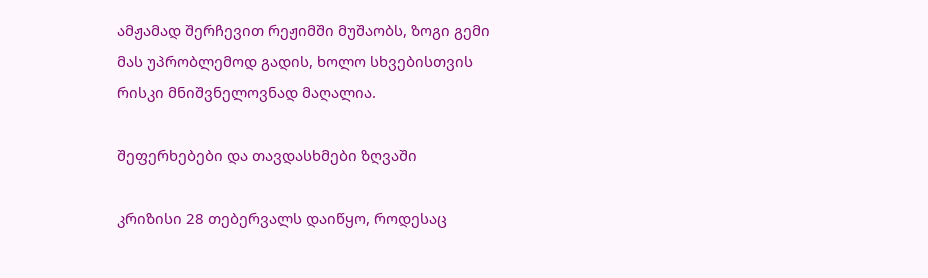ამჟამად შერჩევით რეჟიმში მუშაობს, ზოგი გემი მას უპრობლემოდ გადის, ხოლო სხვებისთვის რისკი მნიშვნელოვნად მაღალია.

შეფერხებები და თავდასხმები ზღვაში

კრიზისი 28 თებერვალს დაიწყო, როდესაც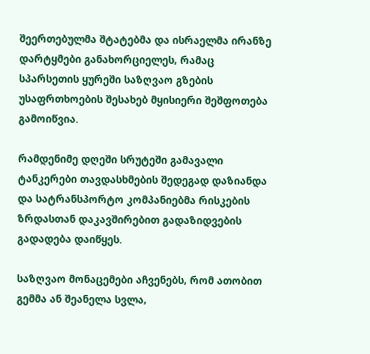შეერთებულმა შტატებმა და ისრაელმა ირანზე დარტყმები განახორციელეს, რამაც სპარსეთის ყურეში საზღვაო გზების უსაფრთხოების შესახებ მყისიერი შეშფოთება გამოიწვია.

რამდენიმე დღეში სრუტეში გამავალი ტანკერები თავდასხმების შედეგად დაზიანდა და სატრანსპორტო კომპანიებმა რისკების ზრდასთან დაკავშირებით გადაზიდვების გადადება დაიწყეს.

საზღვაო მონაცემები აჩვენებს, რომ ათობით გემმა ან შეანელა სვლა,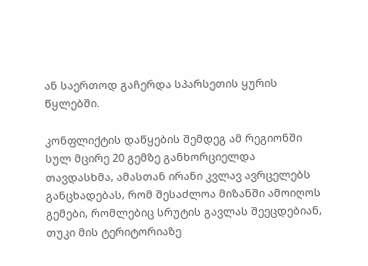ან საერთოდ გაჩერდა სპარსეთის ყურის წყლებში.

კონფლიქტის დაწყების შემდეგ ამ რეგიონში სულ მცირე 20 გემზე განხორციელდა თავდასხმა, ამასთან ირანი კვლავ ავრცელებს განცხადებას, რომ შესაძლოა მიზანში ამოიღოს გემები, რომლებიც სრუტის გავლას შეეცდებიან, თუკი მის ტერიტორიაზე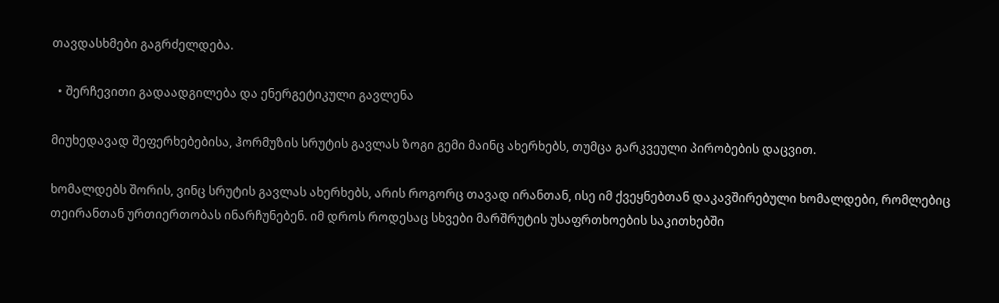თავდასხმები გაგრძელდება.

  • შერჩევითი გადაადგილება და ენერგეტიკული გავლენა

მიუხედავად შეფერხებებისა, ჰორმუზის სრუტის გავლას ზოგი გემი მაინც ახერხებს, თუმცა გარკვეული პირობების დაცვით.

ხომალდებს შორის, ვინც სრუტის გავლას ახერხებს, არის როგორც თავად ირანთან, ისე იმ ქვეყნებთან დაკავშირებული ხომალდები, რომლებიც თეირანთან ურთიერთობას ინარჩუნებენ. იმ დროს როდესაც სხვები მარშრუტის უსაფრთხოების საკითხებში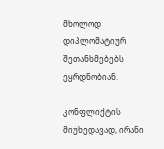მხოლოდ დიპლომატიურ შეთანხმებებს ეყრდნობიან.

კონფლიქტის მიუხედავად, ირანი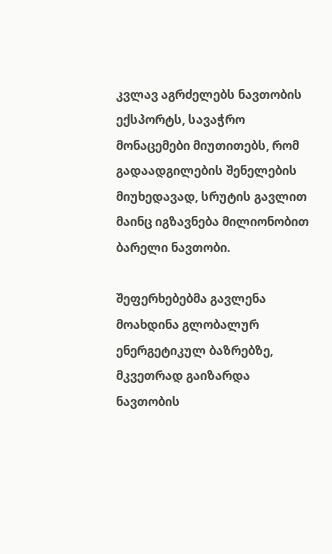კვლავ აგრძელებს ნავთობის ექსპორტს, სავაჭრო მონაცემები მიუთითებს, რომ გადაადგილების შენელების მიუხედავად, სრუტის გავლით მაინც იგზავნება მილიონობით ბარელი ნავთობი.

შეფერხებებმა გავლენა მოახდინა გლობალურ ენერგეტიკულ ბაზრებზე, მკვეთრად გაიზარდა ნავთობის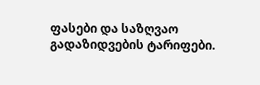ფასები და საზღვაო გადაზიდვების ტარიფები.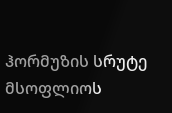ჰორმუზის სრუტე მსოფლიოს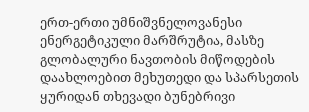ერთ-ერთი უმნიშვნელოვანესი ენერგეტიკული მარშრუტია, მასზე გლობალური ნავთობის მიწოდების დაახლოებით მეხუთედი და სპარსეთის ყურიდან თხევადი ბუნებრივი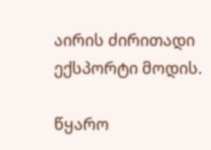აირის ძირითადი ექსპორტი მოდის.

წყარო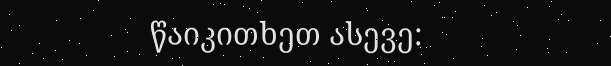წაიკითხეთ ასევე: